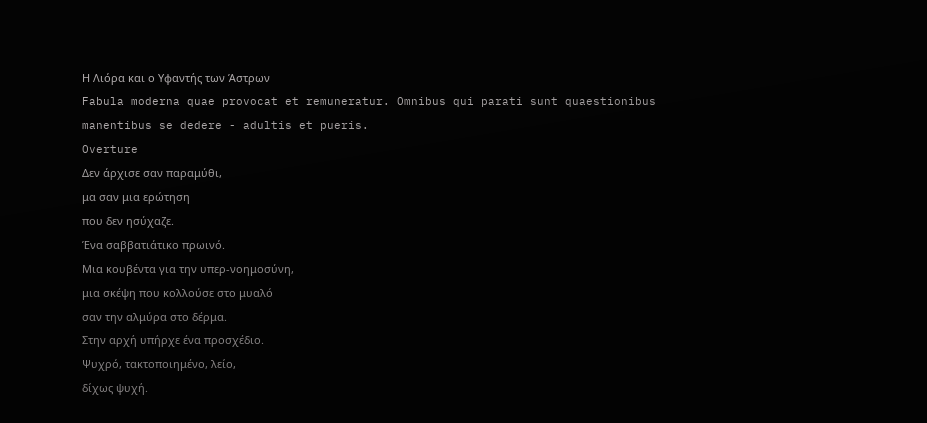Η Λιόρα και ο Υφαντής των Άστρων
Fabula moderna quae provocat et remuneratur. Omnibus qui parati sunt quaestionibus manentibus se dedere - adultis et pueris.
Overture
Δεν άρχισε σαν παραμύθι,
μα σαν μια ερώτηση
που δεν ησύχαζε.
Ένα σαββατιάτικο πρωινό.
Μια κουβέντα για την υπερ-νοημοσύνη,
μια σκέψη που κολλούσε στο μυαλό
σαν την αλμύρα στο δέρμα.
Στην αρχή υπήρχε ένα προσχέδιο.
Ψυχρό, τακτοποιημένο, λείο,
δίχως ψυχή.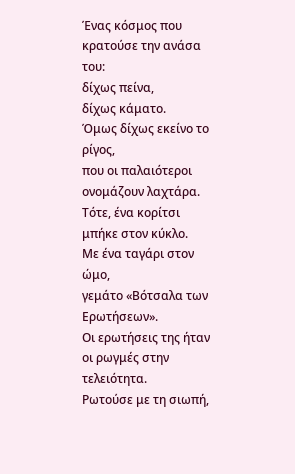Ένας κόσμος που κρατούσε την ανάσα του:
δίχως πείνα,
δίχως κάματο.
Όμως δίχως εκείνο το ρίγος,
που οι παλαιότεροι ονομάζουν λαχτάρα.
Τότε, ένα κορίτσι μπήκε στον κύκλο.
Με ένα ταγάρι στον ώμο,
γεμάτο «Βότσαλα των Ερωτήσεων».
Οι ερωτήσεις της ήταν οι ρωγμές στην τελειότητα.
Ρωτούσε με τη σιωπή,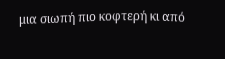μια σιωπή πιο κοφτερή κι από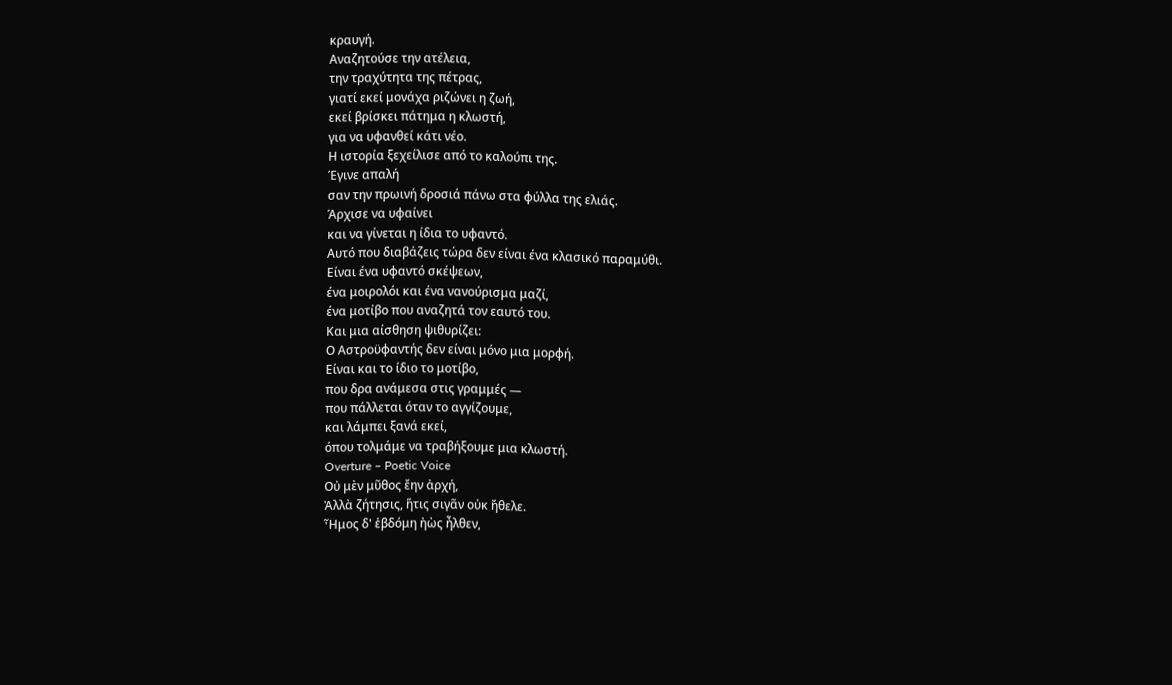κραυγή.
Αναζητούσε την ατέλεια,
την τραχύτητα της πέτρας,
γιατί εκεί μονάχα ριζώνει η ζωή,
εκεί βρίσκει πάτημα η κλωστή,
για να υφανθεί κάτι νέο.
Η ιστορία ξεχείλισε από το καλούπι της.
Έγινε απαλή
σαν την πρωινή δροσιά πάνω στα φύλλα της ελιάς.
Άρχισε να υφαίνει
και να γίνεται η ίδια το υφαντό.
Αυτό που διαβάζεις τώρα δεν είναι ένα κλασικό παραμύθι.
Είναι ένα υφαντό σκέψεων,
ένα μοιρολόι και ένα νανούρισμα μαζί,
ένα μοτίβο που αναζητά τον εαυτό του.
Και μια αίσθηση ψιθυρίζει:
Ο Αστροϋφαντής δεν είναι μόνο μια μορφή.
Είναι και το ίδιο το μοτίβο,
που δρα ανάμεσα στις γραμμές —
που πάλλεται όταν το αγγίζουμε,
και λάμπει ξανά εκεί,
όπου τολμάμε να τραβήξουμε μια κλωστή.
Overture – Poetic Voice
Οὐ μὲν μῦθος ἔην ἀρχή,
Ἀλλὰ ζήτησις, ἥτις σιγᾶν οὐκ ἤθελε.
Ἦμος δ' ἑβδόμη ἠὼς ἦλθεν,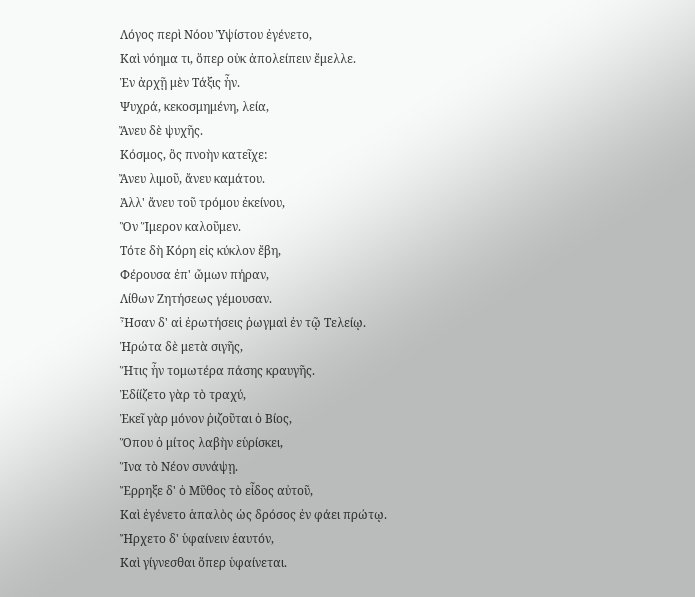Λόγος περὶ Νόου Ὑψίστου ἐγένετο,
Καὶ νόημα τι, ὅπερ οὐκ ἀπολείπειν ἔμελλε.
Ἐν ἀρχῇ μὲν Τάξις ἦν.
Ψυχρά, κεκοσμημένη, λεία,
Ἄνευ δὲ ψυχῆς.
Κόσμος, ὃς πνοὴν κατεῖχε:
Ἄνευ λιμοῦ, ἄνευ καμάτου.
Ἀλλ' ἄνευ τοῦ τρόμου ἐκείνου,
Ὃν Ἵμερον καλοῦμεν.
Τότε δὴ Κόρη εἰς κύκλον ἔβη,
Φέρουσα ἐπ' ὤμων πήραν,
Λίθων Ζητήσεως γέμουσαν.
Ἦσαν δ' αἱ ἐρωτήσεις ῥωγμαὶ ἐν τῷ Τελείῳ.
Ἠρώτα δὲ μετὰ σιγῆς,
Ἥτις ἦν τομωτέρα πάσης κραυγῆς.
Ἐδίίζετο γὰρ τὸ τραχύ,
Ἐκεῖ γὰρ μόνον ῥιζοῦται ὁ Βίος,
Ὅπου ὁ μίτος λαβὴν εὑρίσκει,
Ἵνα τὸ Νέον συνάψῃ.
Ἔρρηξε δ' ὁ Μῦθος τὸ εἶδος αὐτοῦ,
Καὶ ἐγένετο ἁπαλὸς ὡς δρόσος ἐν φάει πρώτῳ.
Ἤρχετο δ' ὑφαίνειν ἑαυτόν,
Καὶ γίγνεσθαι ὅπερ ὑφαίνεται.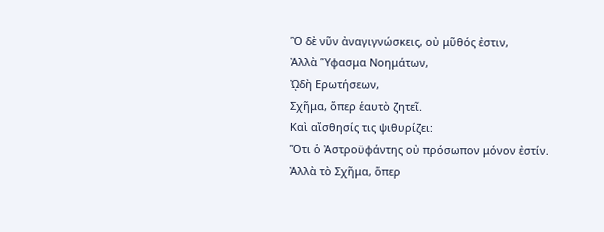Ὃ δὲ νῦν ἀναγιγνώσκεις, οὐ μῦθός ἐστιν,
Ἀλλὰ Ὕφασμα Νοημάτων,
ᾨδὴ Ερωτήσεων,
Σχῆμα, ὅπερ ἑαυτὸ ζητεῖ.
Καὶ αἴσθησίς τις ψιθυρίζει:
Ὅτι ὁ Ἀστροϋφάντης οὐ πρόσωπον μόνον ἐστίν.
Ἀλλὰ τὸ Σχῆμα, ὅπερ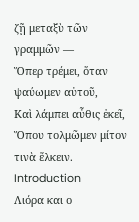ζῇ μεταξὺ τῶν γραμμῶν —
Ὅπερ τρέμει, ὅταν ψαύωμεν αὐτοῦ,
Καὶ λάμπει αὖθις ἐκεῖ,
Ὅπου τολμῶμεν μίτον τινὰ ἕλκειν.
Introduction
Λιόρα και ο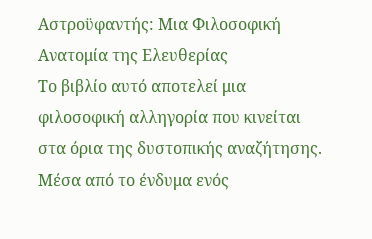Αστροϋφαντής: Μια Φιλοσοφική Ανατομία της Ελευθερίας
Το βιβλίο αυτό αποτελεί μια φιλοσοφική αλληγορία που κινείται στα όρια της δυστοπικής αναζήτησης. Μέσα από το ένδυμα ενός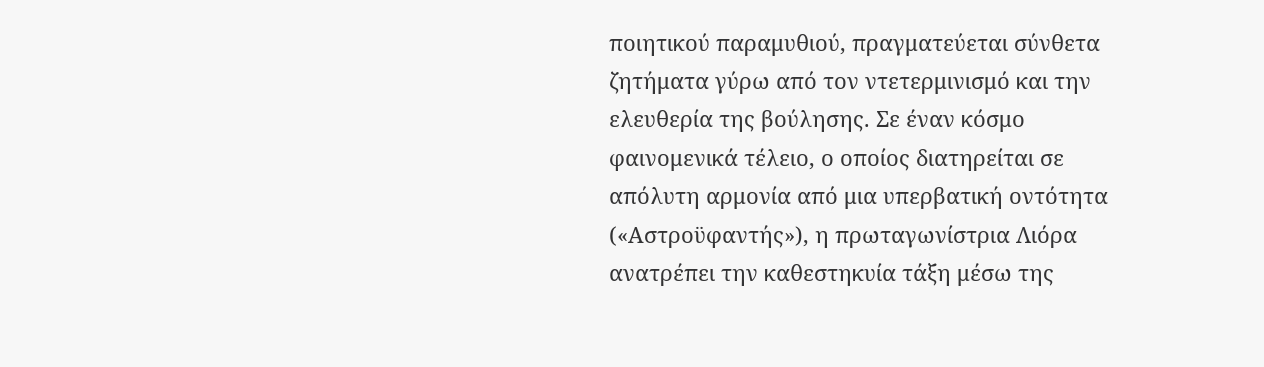ποιητικού παραμυθιού, πραγματεύεται σύνθετα ζητήματα γύρω από τον ντετερμινισμό και την ελευθερία της βούλησης. Σε έναν κόσμο φαινομενικά τέλειο, ο οποίος διατηρείται σε απόλυτη αρμονία από μια υπερβατική οντότητα («Αστροϋφαντής»), η πρωταγωνίστρια Λιόρα ανατρέπει την καθεστηκυία τάξη μέσω της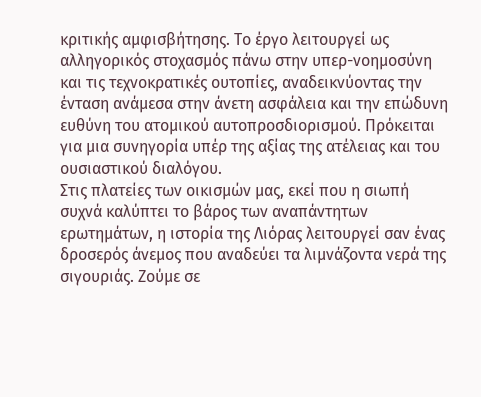κριτικής αμφισβήτησης. Το έργο λειτουργεί ως αλληγορικός στοχασμός πάνω στην υπερ-νοημοσύνη και τις τεχνοκρατικές ουτοπίες, αναδεικνύοντας την ένταση ανάμεσα στην άνετη ασφάλεια και την επώδυνη ευθύνη του ατομικού αυτοπροσδιορισμού. Πρόκειται για μια συνηγορία υπέρ της αξίας της ατέλειας και του ουσιαστικού διαλόγου.
Στις πλατείες των οικισμών μας, εκεί που η σιωπή συχνά καλύπτει το βάρος των αναπάντητων ερωτημάτων, η ιστορία της Λιόρας λειτουργεί σαν ένας δροσερός άνεμος που αναδεύει τα λιμνάζοντα νερά της σιγουριάς. Ζούμε σε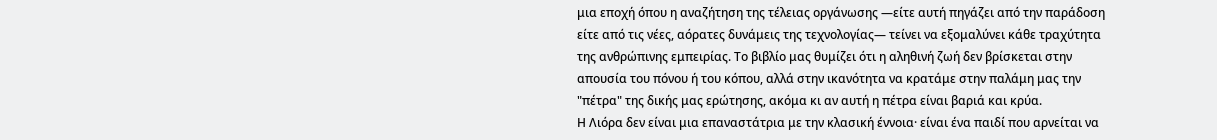μια εποχή όπου η αναζήτηση της τέλειας οργάνωσης —είτε αυτή πηγάζει από την παράδοση είτε από τις νέες, αόρατες δυνάμεις της τεχνολογίας— τείνει να εξομαλύνει κάθε τραχύτητα της ανθρώπινης εμπειρίας. Το βιβλίο μας θυμίζει ότι η αληθινή ζωή δεν βρίσκεται στην απουσία του πόνου ή του κόπου, αλλά στην ικανότητα να κρατάμε στην παλάμη μας την "πέτρα" της δικής μας ερώτησης, ακόμα κι αν αυτή η πέτρα είναι βαριά και κρύα.
Η Λιόρα δεν είναι μια επαναστάτρια με την κλασική έννοια· είναι ένα παιδί που αρνείται να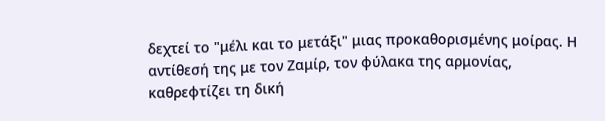δεχτεί το "μέλι και το μετάξι" μιας προκαθορισμένης μοίρας. Η αντίθεσή της με τον Ζαμίρ, τον φύλακα της αρμονίας, καθρεφτίζει τη δική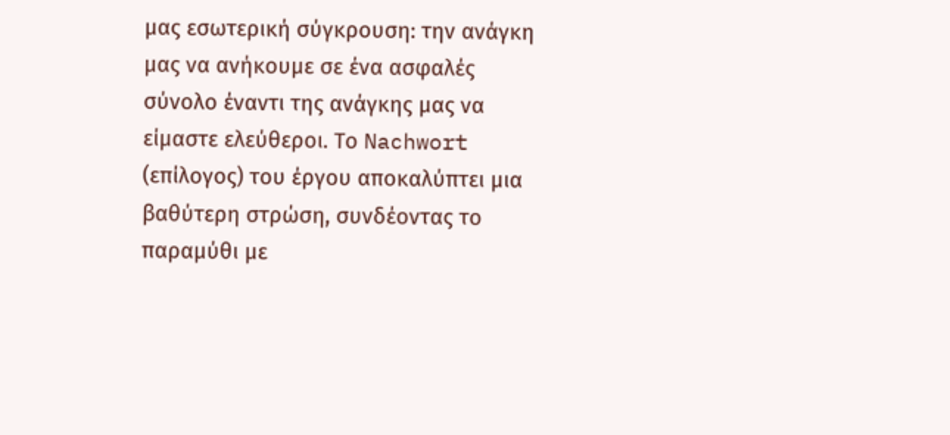μας εσωτερική σύγκρουση: την ανάγκη μας να ανήκουμε σε ένα ασφαλές σύνολο έναντι της ανάγκης μας να είμαστε ελεύθεροι. Το Nachwort (επίλογος) του έργου αποκαλύπτει μια βαθύτερη στρώση, συνδέοντας το παραμύθι με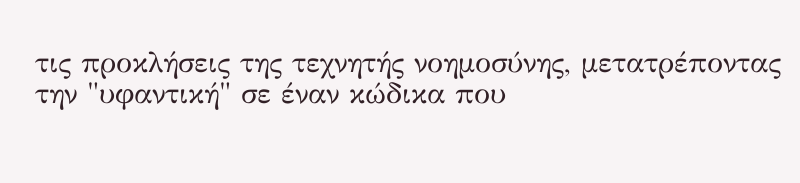τις προκλήσεις της τεχνητής νοημοσύνης, μετατρέποντας την "υφαντική" σε έναν κώδικα που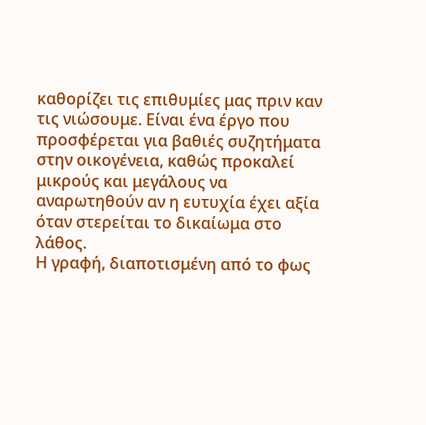καθορίζει τις επιθυμίες μας πριν καν τις νιώσουμε. Είναι ένα έργο που προσφέρεται για βαθιές συζητήματα στην οικογένεια, καθώς προκαλεί μικρούς και μεγάλους να αναρωτηθούν αν η ευτυχία έχει αξία όταν στερείται το δικαίωμα στο λάθος.
Η γραφή, διαποτισμένη από το φως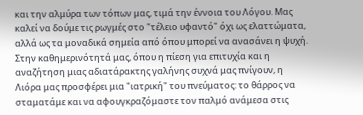και την αλμύρα των τόπων μας, τιμά την έννοια του Λόγου. Μας καλεί να δούμε τις ρωγμές στο "τέλειο υφαντό" όχι ως ελαττώματα, αλλά ως τα μοναδικά σημεία από όπου μπορεί να ανασάνει η ψυχή. Στην καθημερινότητά μας, όπου η πίεση για επιτυχία και η αναζήτηση μιας αδιατάρακτης γαλήνης συχνά μας πνίγουν, η Λιόρα μας προσφέρει μια "ιατρική" του πνεύματος: το θάρρος να σταματάμε και να αφουγκραζόμαστε τον παλμό ανάμεσα στις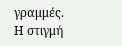γραμμές.
Η στιγμή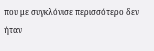που με συγκλόνισε περισσότερο δεν ήταν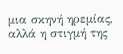μια σκηνή ηρεμίας, αλλά η στιγμή της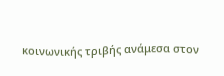κοινωνικής τριβής ανάμεσα στον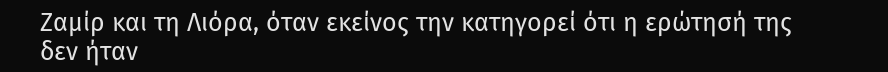Ζαμίρ και τη Λιόρα, όταν εκείνος την κατηγορεί ότι η ερώτησή της δεν ήταν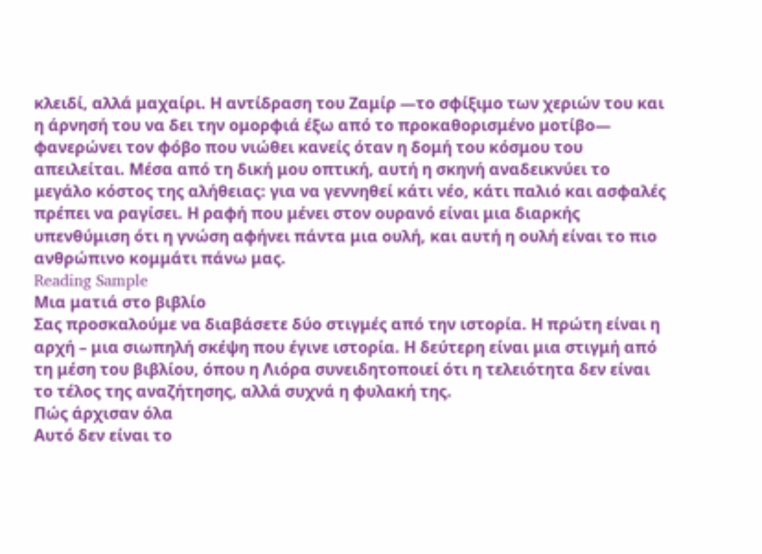κλειδί, αλλά μαχαίρι. Η αντίδραση του Ζαμίρ —το σφίξιμο των χεριών του και η άρνησή του να δει την ομορφιά έξω από το προκαθορισμένο μοτίβο— φανερώνει τον φόβο που νιώθει κανείς όταν η δομή του κόσμου του απειλείται. Μέσα από τη δική μου οπτική, αυτή η σκηνή αναδεικνύει το μεγάλο κόστος της αλήθειας: για να γεννηθεί κάτι νέο, κάτι παλιό και ασφαλές πρέπει να ραγίσει. Η ραφή που μένει στον ουρανό είναι μια διαρκής υπενθύμιση ότι η γνώση αφήνει πάντα μια ουλή, και αυτή η ουλή είναι το πιο ανθρώπινο κομμάτι πάνω μας.
Reading Sample
Μια ματιά στο βιβλίο
Σας προσκαλούμε να διαβάσετε δύο στιγμές από την ιστορία. Η πρώτη είναι η αρχή – μια σιωπηλή σκέψη που έγινε ιστορία. Η δεύτερη είναι μια στιγμή από τη μέση του βιβλίου, όπου η Λιόρα συνειδητοποιεί ότι η τελειότητα δεν είναι το τέλος της αναζήτησης, αλλά συχνά η φυλακή της.
Πώς άρχισαν όλα
Αυτό δεν είναι το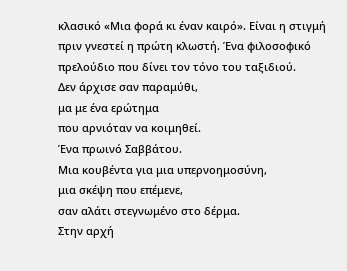κλασικό «Μια φορά κι έναν καιρό». Είναι η στιγμή πριν γνεστεί η πρώτη κλωστή. Ένα φιλοσοφικό πρελούδιο που δίνει τον τόνο του ταξιδιού.
Δεν άρχισε σαν παραμύθι,
μα με ένα ερώτημα
που αρνιόταν να κοιμηθεί.
Ένα πρωινό Σαββάτου.
Μια κουβέντα για μια υπερνοημοσύνη,
μια σκέψη που επέμενε,
σαν αλάτι στεγνωμένο στο δέρμα.
Στην αρχή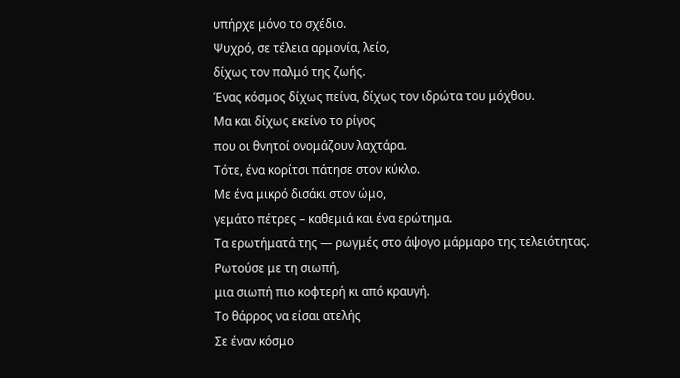υπήρχε μόνο το σχέδιο.
Ψυχρό, σε τέλεια αρμονία, λείο,
δίχως τον παλμό της ζωής.
Ένας κόσμος δίχως πείνα, δίχως τον ιδρώτα του μόχθου.
Μα και δίχως εκείνο το ρίγος
που οι θνητοί ονομάζουν λαχτάρα.
Τότε, ένα κορίτσι πάτησε στον κύκλο.
Με ένα μικρό δισάκι στον ώμο,
γεμάτο πέτρες – καθεμιά και ένα ερώτημα.
Τα ερωτήματά της — ρωγμές στο άψογο μάρμαρο της τελειότητας.
Ρωτούσε με τη σιωπή,
μια σιωπή πιο κοφτερή κι από κραυγή.
Το θάρρος να είσαι ατελής
Σε έναν κόσμο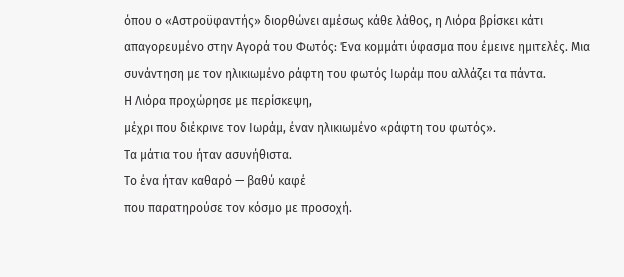όπου ο «Αστροϋφαντής» διορθώνει αμέσως κάθε λάθος, η Λιόρα βρίσκει κάτι απαγορευμένο στην Αγορά του Φωτός: Ένα κομμάτι ύφασμα που έμεινε ημιτελές. Μια συνάντηση με τον ηλικιωμένο ράφτη του φωτός Ιωράμ που αλλάζει τα πάντα.
Η Λιόρα προχώρησε με περίσκεψη,
μέχρι που διέκρινε τον Ιωράμ, έναν ηλικιωμένο «ράφτη του φωτός».
Τα μάτια του ήταν ασυνήθιστα.
Το ένα ήταν καθαρό — βαθύ καφέ
που παρατηρούσε τον κόσμο με προσοχή.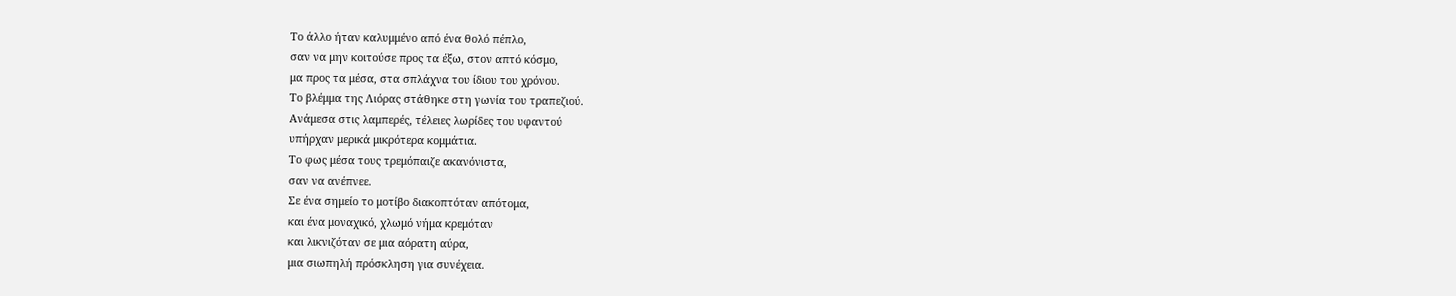Το άλλο ήταν καλυμμένο από ένα θολό πέπλο,
σαν να μην κοιτούσε προς τα έξω, στον απτό κόσμο,
μα προς τα μέσα, στα σπλάχνα του ίδιου του χρόνου.
Το βλέμμα της Λιόρας στάθηκε στη γωνία του τραπεζιού.
Ανάμεσα στις λαμπερές, τέλειες λωρίδες του υφαντού
υπήρχαν μερικά μικρότερα κομμάτια.
Το φως μέσα τους τρεμόπαιζε ακανόνιστα,
σαν να ανέπνεε.
Σε ένα σημείο το μοτίβο διακοπτόταν απότομα,
και ένα μοναχικό, χλωμό νήμα κρεμόταν
και λικνιζόταν σε μια αόρατη αύρα,
μια σιωπηλή πρόσκληση για συνέχεια.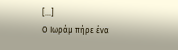[...]
Ο Ιωράμ πήρε ένα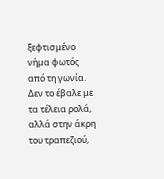ξεφτισμένο νήμα φωτός από τη γωνία.
Δεν το έβαλε με τα τέλεια ρολά,
αλλά στην άκρη του τραπεζιού,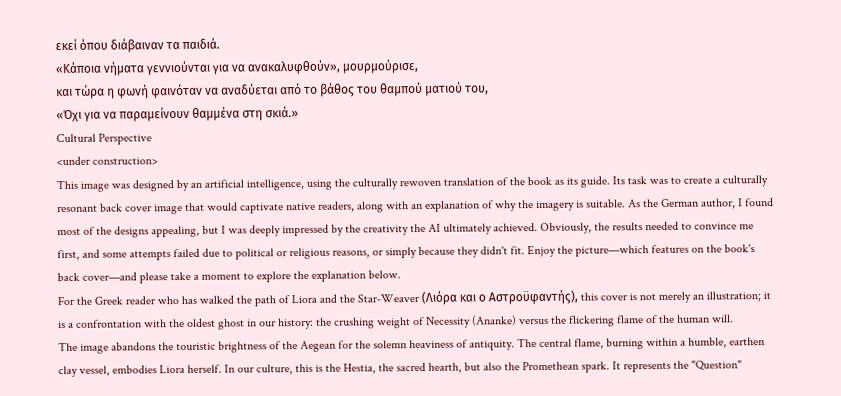εκεί όπου διάβαιναν τα παιδιά.
«Κάποια νήματα γεννιούνται για να ανακαλυφθούν», μουρμούρισε,
και τώρα η φωνή φαινόταν να αναδύεται από το βάθος του θαμπού ματιού του,
«Όχι για να παραμείνουν θαμμένα στη σκιά.»
Cultural Perspective
<under construction>
This image was designed by an artificial intelligence, using the culturally rewoven translation of the book as its guide. Its task was to create a culturally resonant back cover image that would captivate native readers, along with an explanation of why the imagery is suitable. As the German author, I found most of the designs appealing, but I was deeply impressed by the creativity the AI ultimately achieved. Obviously, the results needed to convince me first, and some attempts failed due to political or religious reasons, or simply because they didn't fit. Enjoy the picture—which features on the book's back cover—and please take a moment to explore the explanation below.
For the Greek reader who has walked the path of Liora and the Star-Weaver (Λιόρα και ο Αστροϋφαντής), this cover is not merely an illustration; it is a confrontation with the oldest ghost in our history: the crushing weight of Necessity (Ananke) versus the flickering flame of the human will.
The image abandons the touristic brightness of the Aegean for the solemn heaviness of antiquity. The central flame, burning within a humble, earthen clay vessel, embodies Liora herself. In our culture, this is the Hestia, the sacred hearth, but also the Promethean spark. It represents the "Question"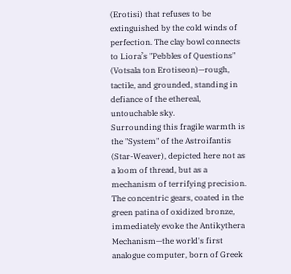(Erotisi) that refuses to be extinguished by the cold winds of perfection. The clay bowl connects to Liora’s "Pebbles of Questions" (Votsala ton Erotiseon)—rough, tactile, and grounded, standing in defiance of the ethereal, untouchable sky.
Surrounding this fragile warmth is the "System" of the Astroifantis (Star-Weaver), depicted here not as a loom of thread, but as a mechanism of terrifying precision. The concentric gears, coated in the green patina of oxidized bronze, immediately evoke the Antikythera Mechanism—the world's first analogue computer, born of Greek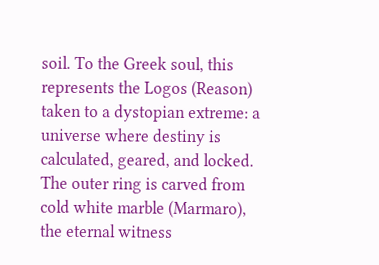soil. To the Greek soul, this represents the Logos (Reason) taken to a dystopian extreme: a universe where destiny is calculated, geared, and locked. The outer ring is carved from cold white marble (Marmaro), the eternal witness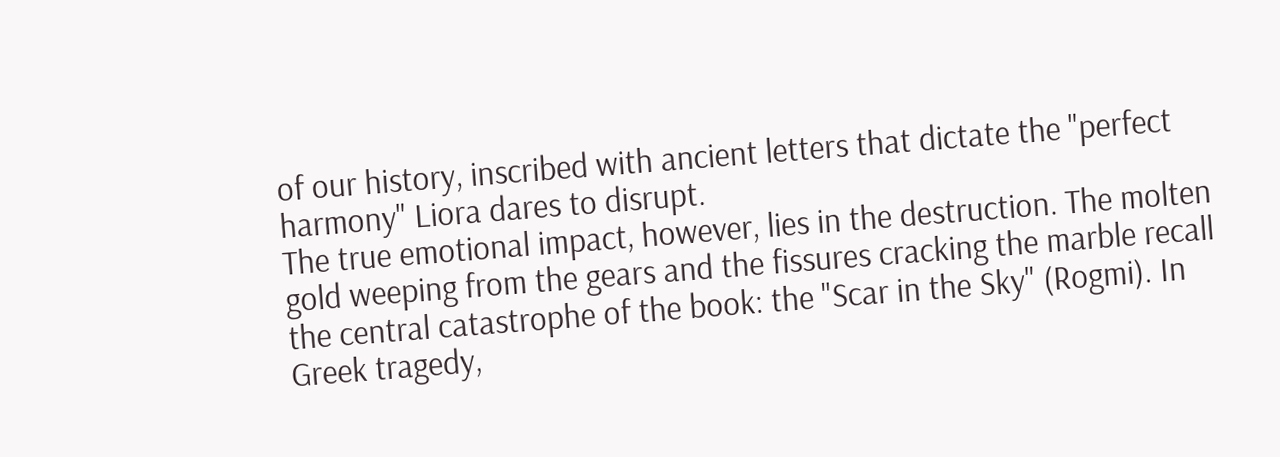of our history, inscribed with ancient letters that dictate the "perfect harmony" Liora dares to disrupt.
The true emotional impact, however, lies in the destruction. The molten gold weeping from the gears and the fissures cracking the marble recall the central catastrophe of the book: the "Scar in the Sky" (Rogmi). In Greek tragedy,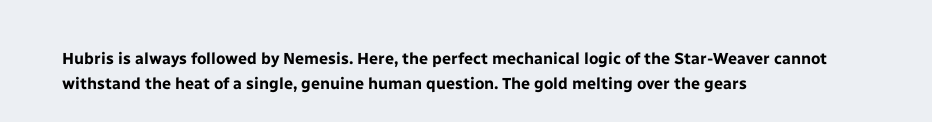Hubris is always followed by Nemesis. Here, the perfect mechanical logic of the Star-Weaver cannot withstand the heat of a single, genuine human question. The gold melting over the gears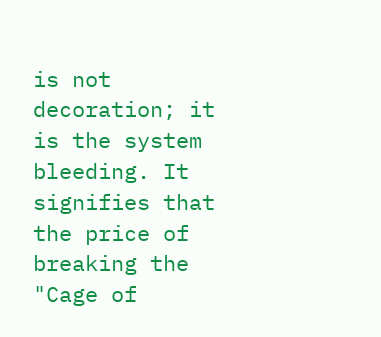is not decoration; it is the system bleeding. It signifies that the price of breaking the "Cage of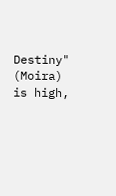Destiny" (Moira) is high,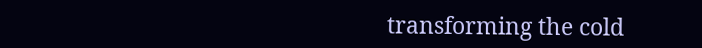transforming the cold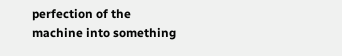perfection of the machine into something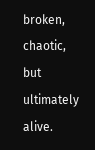broken, chaotic, but ultimately alive.